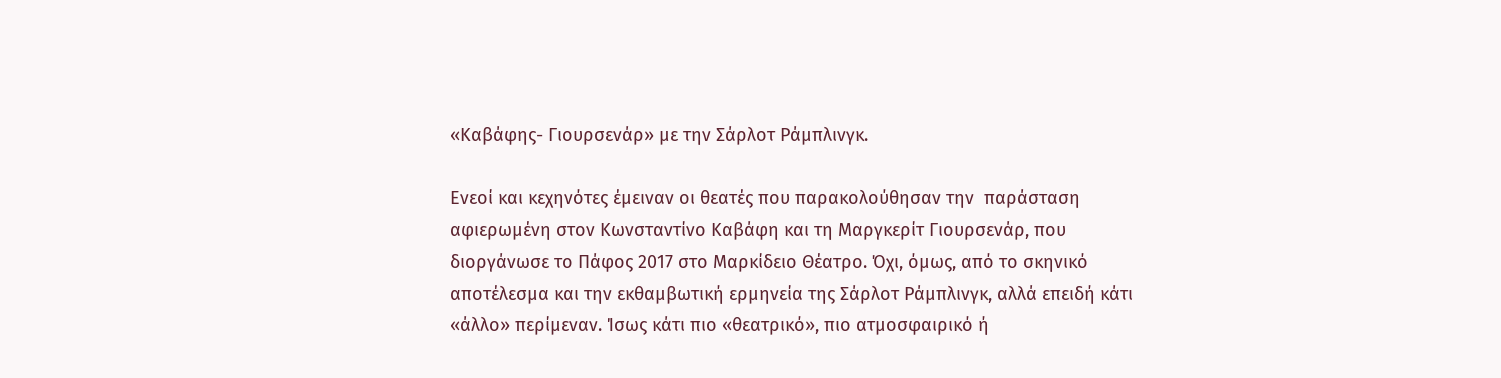«Καβάφης- Γιουρσενάρ» με την Σάρλοτ Ράμπλινγκ.

Ενεοί και κεχηνότες έμειναν οι θεατές που παρακολούθησαν την  παράσταση αφιερωμένη στον Κωνσταντίνο Καβάφη και τη Μαργκερίτ Γιουρσενάρ, που διοργάνωσε το Πάφος 2017 στο Μαρκίδειο Θέατρο. Όχι, όμως, από το σκηνικό αποτέλεσμα και την εκθαμβωτική ερμηνεία της Σάρλοτ Ράμπλινγκ, αλλά επειδή κάτι «άλλο» περίμεναν. Ίσως κάτι πιο «θεατρικό», πιο ατμοσφαιρικό ή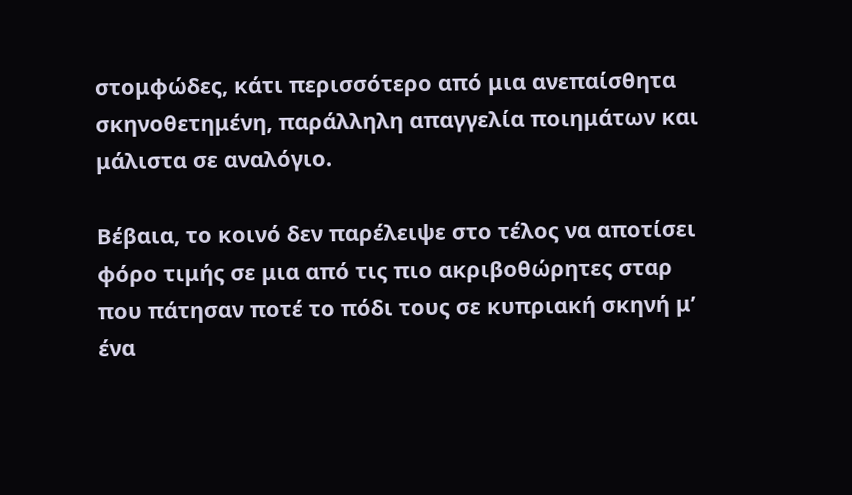στομφώδες, κάτι περισσότερο από μια ανεπαίσθητα σκηνοθετημένη, παράλληλη απαγγελία ποιημάτων και μάλιστα σε αναλόγιο.

Βέβαια, το κοινό δεν παρέλειψε στο τέλος να αποτίσει φόρο τιμής σε μια από τις πιο ακριβοθώρητες σταρ που πάτησαν ποτέ το πόδι τους σε κυπριακή σκηνή μ’ ένα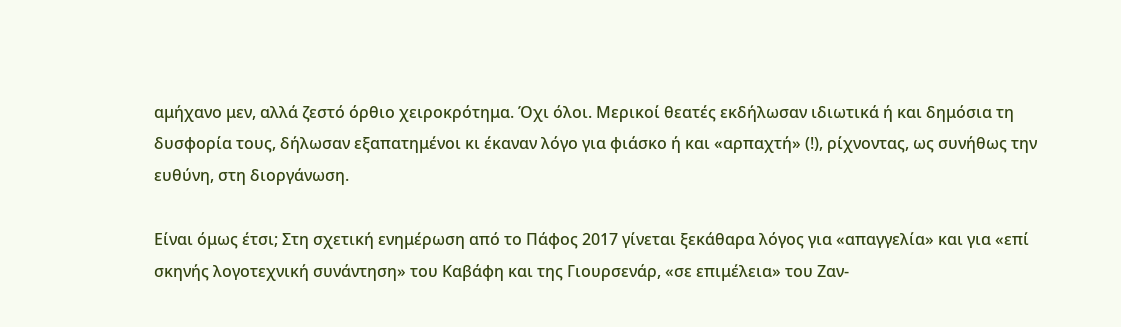αμήχανο μεν, αλλά ζεστό όρθιο χειροκρότημα. Όχι όλοι. Μερικοί θεατές εκδήλωσαν ιδιωτικά ή και δημόσια τη δυσφορία τους, δήλωσαν εξαπατημένοι κι έκαναν λόγο για φιάσκο ή και «αρπαχτή» (!), ρίχνοντας, ως συνήθως την ευθύνη, στη διοργάνωση.

Είναι όμως έτσι; Στη σχετική ενημέρωση από το Πάφος 2017 γίνεται ξεκάθαρα λόγος για «απαγγελία» και για «επί σκηνής λογοτεχνική συνάντηση» του Καβάφη και της Γιουρσενάρ, «σε επιμέλεια» του Ζαν-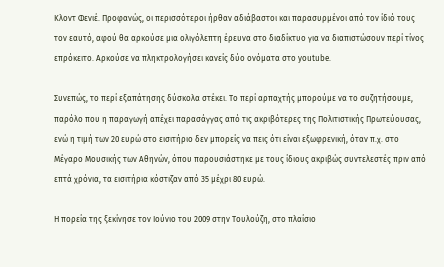Κλοντ Φενιέ. Προφανώς, οι περισσότεροι ήρθαν αδιάβαστοι και παρασυρμένοι από τον ίδιό τους τον εαυτό, αφού θα αρκούσε μια ολιγόλεπτη έρευνα στο διαδίκτυο για να διαπιστώσουν περί τίνος επρόκειτο. Αρκούσε να πληκτρολογήσει κανείς δύο ονόματα στο youtube.

Συνεπώς, το περί εξαπάτησης δύσκολα στέκει. Το περί αρπαχτής μπορούμε να το συζητήσουμε, παρόλο που η παραγωγή απέχει παρασάγγας από τις ακριβότερες της Πολιτιστικής Πρωτεύουσας, ενώ η τιμή των 20 ευρώ στο εισιτήριο δεν μπορείς να πεις ότι είναι εξωφρενική, όταν π.χ. στο Μέγαρο Μουσικής των Αθηνών, όπου παρουσιάστηκε με τους ίδιους ακριβώς συντελεστές πριν από επτά χρόνια, τα εισιτήρια κόστιζαν από 35 μέχρι 80 ευρώ.

Η πορεία της ξεκίνησε τον Ιούνιο του 2009 στην Τουλούζη, στο πλαίσιο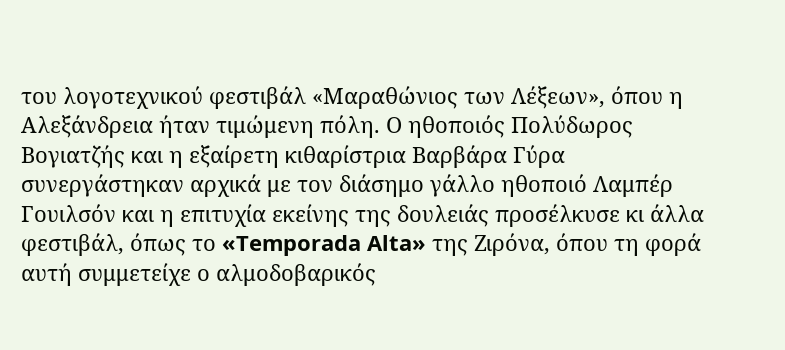του λογοτεχνικού φεστιβάλ «Μαραθώνιος των Λέξεων», όπου η Αλεξάνδρεια ήταν τιμώμενη πόλη. Ο ηθοποιός Πολύδωρος Βογιατζής και η εξαίρετη κιθαρίστρια Βαρβάρα Γύρα συνεργάστηκαν αρχικά με τον διάσημο γάλλο ηθοποιό Λαμπέρ Γουιλσόν και η επιτυχία εκείνης της δουλειάς προσέλκυσε κι άλλα φεστιβάλ, όπως το «Temporada Alta» της Ζιρόνα, όπου τη φορά αυτή συμμετείχε ο αλμοδοβαρικός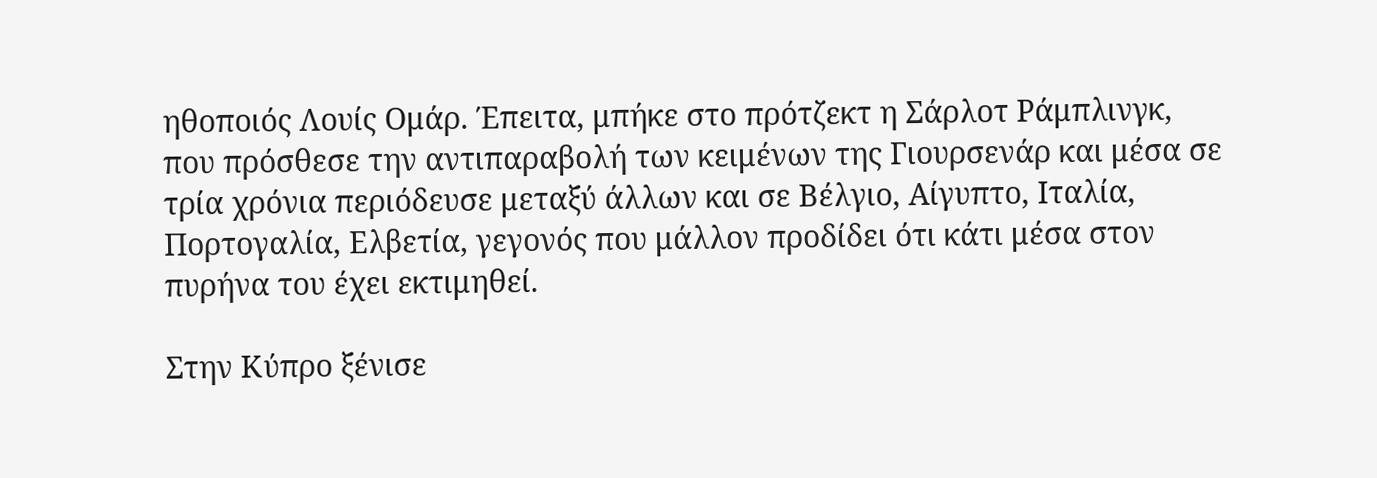ηθοποιός Λουίς Ομάρ. Έπειτα, μπήκε στο πρότζεκτ η Σάρλοτ Ράμπλινγκ, που πρόσθεσε την αντιπαραβολή των κειμένων της Γιουρσενάρ και μέσα σε τρία χρόνια περιόδευσε μεταξύ άλλων και σε Βέλγιο, Αίγυπτο, Ιταλία, Πορτογαλία, Ελβετία, γεγονός που μάλλον προδίδει ότι κάτι μέσα στον πυρήνα του έχει εκτιμηθεί.

Στην Κύπρο ξένισε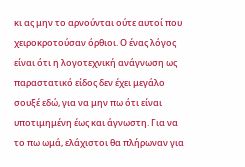κι ας μην το αρνούνται ούτε αυτοί που χειροκροτούσαν όρθιοι. Ο ένας λόγος είναι ότι η λογοτεχνική ανάγνωση ως παραστατικό είδος δεν έχει μεγάλο σουξέ εδώ, για να μην πω ότι είναι υποτιμημένη έως και άγνωστη. Για να το πω ωμά, ελάχιστοι θα πλήρωναν για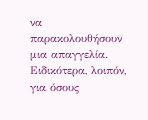να παρακολουθήσουν μια απαγγελία. Ειδικότερα, λοιπόν, για όσους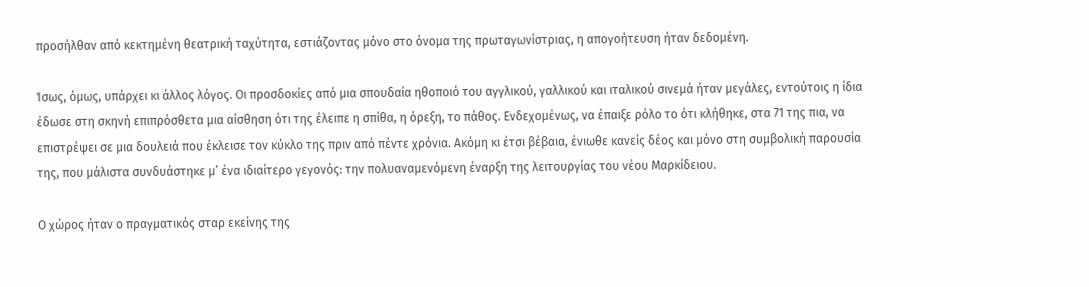προσήλθαν από κεκτημένη θεατρική ταχύτητα, εστιάζοντας μόνο στο όνομα της πρωταγωνίστριας, η απογοήτευση ήταν δεδομένη.

Ίσως, όμως, υπάρχει κι άλλος λόγος. Οι προσδοκίες από μια σπουδαία ηθοποιό του αγγλικού, γαλλικού και ιταλικού σινεμά ήταν μεγάλες, εντούτοις η ίδια έδωσε στη σκηνή επιπρόσθετα μια αίσθηση ότι της έλειπε η σπίθα, η όρεξη, το πάθος. Ενδεχομένως, να έπαιξε ρόλο το ότι κλήθηκε, στα 71 της πια, να επιστρέψει σε μια δουλειά που έκλεισε τον κύκλο της πριν από πέντε χρόνια. Ακόμη κι έτσι βέβαια, ένιωθε κανείς δέος και μόνο στη συμβολική παρουσία της, που μάλιστα συνδυάστηκε μ’ ένα ιδιαίτερο γεγονός: την πολυαναμενόμενη έναρξη της λειτουργίας του νέου Μαρκίδειου.

Ο χώρος ήταν ο πραγματικός σταρ εκείνης της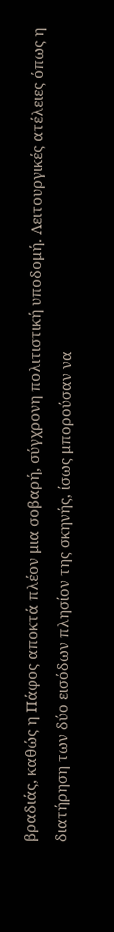βραδιάς, καθώς η Πάφος αποκτά πλέον μια σοβαρή, σύγχρονη πολιτιστική υποδομή. Λειτουργικές ατέλειες όπως η διατήρηση των δύο εισόδων πλησίον της σκηνής, ίσως μπορούσαν να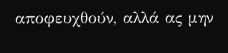αποφευχθούν, αλλά ας μην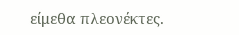είμεθα πλεονέκτες.